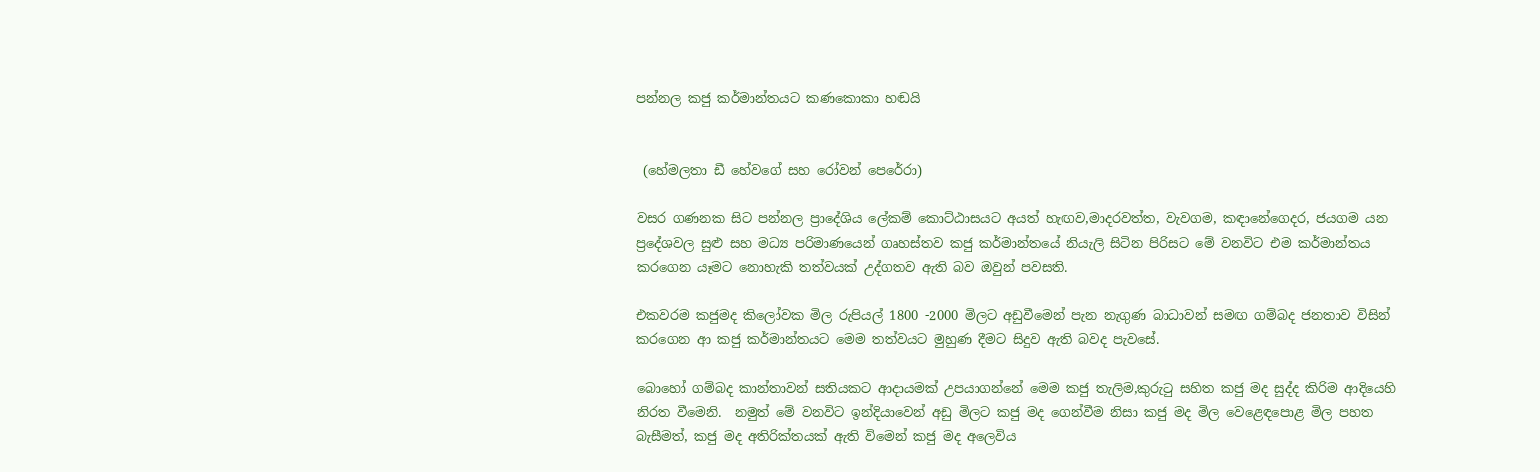පන්නල කජු කර්මාන්තයට කණකොකා හඬයි


 (හේමලතා ඩී හේවගේ සහ රෝවන් පෙරේරා)

වසර ගණනක සිට පන්නල ප්‍රාදේශිය ලේකම් කොට්ඨාසයට අයත් හැඟව,මාදරවත්ත, වැවගම, කඳානේගෙදර, ජයගම යන ප්‍රදේශවල සුළු සහ මධ්‍ය පරිමාණයෙන් ගෘහස්තව කජු කර්මාන්තයේ නියැලි සිටින පිරිසට මේ වනවිට එම කර්මාන්තය කරගෙන යෑමට නොහැකි තත්වයක් උද්ගතව ඇති බව ඔවුන් පවසති.

එකවරම කජුමද කිලෝවක මිල රුපියල් 1800 -2000 මිලට අඩුවීමෙන් පැන නැගුණ බාධාවන් සමඟ ගම්බද ජනතාව විසින් කරගෙන ආ කජු කර්මාන්තයට මෙම තත්වයට මුහුණ දීමට සිදුව ඇති බවද පැවසේ.

බොහෝ ගම්බද කාන්තාවන් සතියකට ආදායමක් උපයාගන්නේ මෙම කජු තැලිම,කුරුටු සහිත කජු මද සුද්ද කිරිම ආදියෙහි නිරත වීමෙනි.  නමුත් මේ වනවිට ඉන්දියාවෙන් අඩු මිලට කජු මද ගෙන්වීම නිසා කජු මද මිල වෙළෙඳපොළ මිල පහත බැසීමත්, කජු මද අතිරික්තයක් ඇති විමෙන් කජු මද අලෙවිය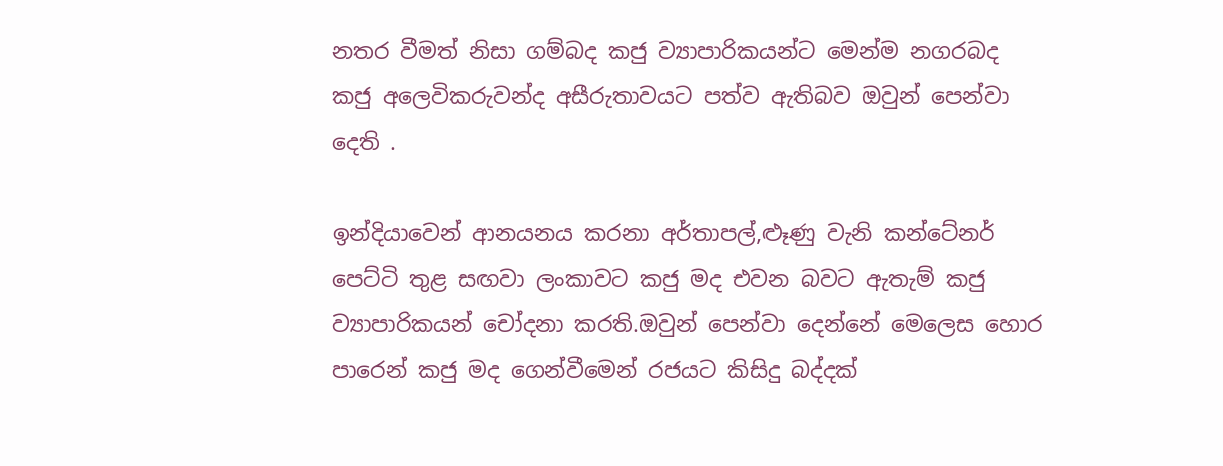නතර වීමත් නිසා ගම්බද කජු ව්‍යාපාරිකයන්ට මෙන්ම නගරබද කජු අලෙවිකරුවන්ද අසීරුතාවයට පත්ව ඇතිබව ඔවුන් පෙන්වා   දෙති .

ඉන්දියාවෙන් ආනයනය කරනා අර්තාපල්,ළූණු වැනි කන්ටේනර් පෙට්ටි තුළ සඟවා ලංකාවට කජු මද එවන බවට ඇතැම් කජු ව්‍යාපාරිකයන් චෝදනා කරති.ඔවුන් පෙන්වා දෙන්නේ මෙලෙස හොර පාරෙන් කජු මද ගෙන්වීමෙන් රජයට කිසිදු බද්දක්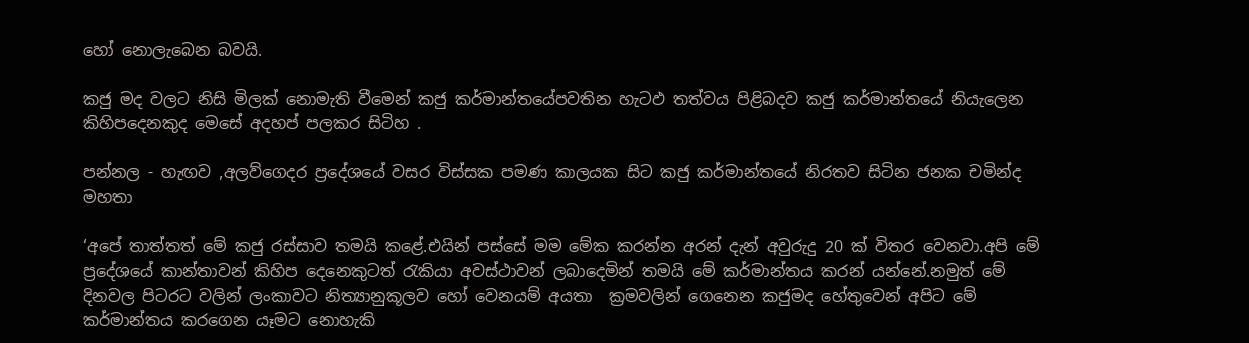හෝ නොලැබෙන බවයි.

කජු මද වලට නිසි මිලක් නොමැති වීමෙන් කජු කර්මාන්තයේපවතින හැටඵ තත්වය පිළිබදව කජු කර්මාන්තයේ නියැලෙන කිහිපදෙනකුද මෙසේ අදහප් පලකර සිටිහ .

පන්නල - හැඟව ,අලව්ගෙදර ප්‍රදේශයේ වසර විස්සක පමණ කාලයක සිට කජු කර්මාන්තයේ නිරතව සිටින ජනක චමින්ද මහතා

‘අපේ තාත්තත් මේ කජු රස්සාව තමයි කළේ.එයින් පස්සේ මම මේක කරන්න අරන් දැන් අවුරුදු 20 ක් විතර වෙනවා.අපි මේ ප්‍රදේශයේ කාන්තාවන් කිහිප දෙනෙකුටත් රැකියා අවස්ථාවන් ලබාදෙමින් තමයි මේ කර්මාන්තය කරන් යන්නේ.නමුත් මේ දිනවල පිටරට වලින් ලංකාවට නිත්‍යානුකූලව හෝ වෙනයම් අයතා  ක්‍රමවලින් ගෙනෙන කජුමද හේතුවෙන් අපිට මේ කර්මාන්තය කරගෙන යෑමට නොහැකි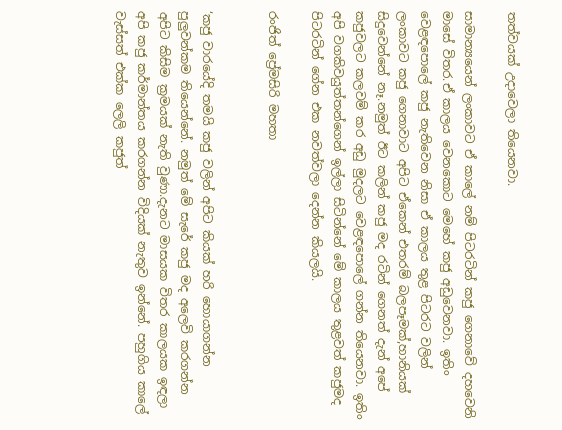තත්වයක් උදාවෙලා තියෙනවා.

සාමාන්‍යයෙන් ලංකාවට ඒ කාලේ නම් පිටරටින් කජු ගෙනාවේ දහවෙනි මාසේ විතර.ඒ කාලය වෙනකොට මෙහේ කජු අඩුවෙනවා. ඉතිං වෙළඳපොලේ කජු නැතිවෙන නිසා ඒ කාලය තුළ පිටරට වලින් ලංකාවට කජු ගෙනාවාට අපිට ඒකෙන් එතරම් බලපෑමක්,හානියක් සිදුවෙන්නේ නෑ.නමුත් ඊට කලින් කජු මද රටින් ගෙනත් දැන් අපේ කජුවලට කලවම් කර අඩු මුදලට වෙළඳපොලේ ගන්න තියෙනවා. ඉතිං අපි වගකිවයුත්තන්ගෙන් ඉල්ලා සිටින්නේ මේ කාලය තුළවත් කජුමද පිටරටින් ගේන එක නවත්වලා දෙන්න කියලයි.

රංජිත් ප්‍රේමසිරි මහතා


‘කජු වාරයේදි තමයි කජු වලින් අපිට කියක් හරි හොයාගන්න පුලුවන්කම තියෙන්නේ. නමුත් මේ සැරේ කජු මද අලෙවි කරගන්න අපිට කිසිම ක්‍රමයක් නැති වුණා.දැනට මාසයක විතර කාලයක ඉඳලා අපි කජු කර්මාන්තය කරගන්න විදියක් නැතුව ඉන්නේ. පහුගිය කාලේ වැස්සත් එක්ක ලෙලි කජුත්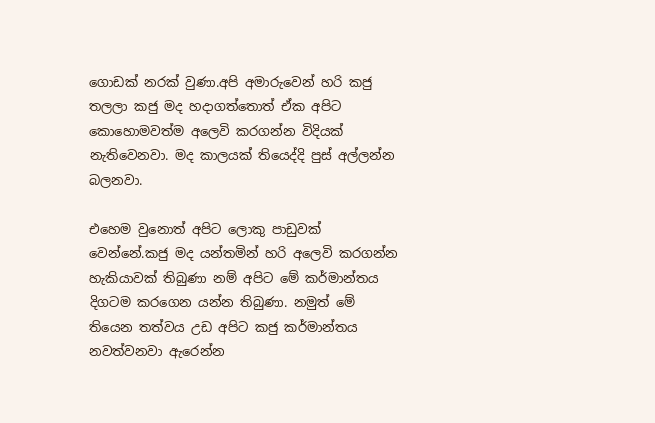ගොඩක් නරක් වුණා.අපි අමාරුවෙන් හරි කජු තලලා කජු මද හදාගත්තොත් ඒක අපිට කොහොමවත්ම අලෙවි කරගන්න විදියක් නැතිවෙනවා. මද කාලයක් තියෙද්දි පුස් අල්ලන්න බලනවා.

එහෙම වුනොත් අපිට ලොකු පාඩුවක් වෙන්නේ.කජු මද යන්තමින් හරි අලෙවි කරගන්න හැකියාවක් තිබුණා නම් අපිට මේ කර්මාන්තය දිගටම කරගෙන යන්න තිබුණා. නමුත් මේ තියෙන තත්වය උඩ අපිට කජු කර්මාන්තය නවත්වනවා ඇරෙන්න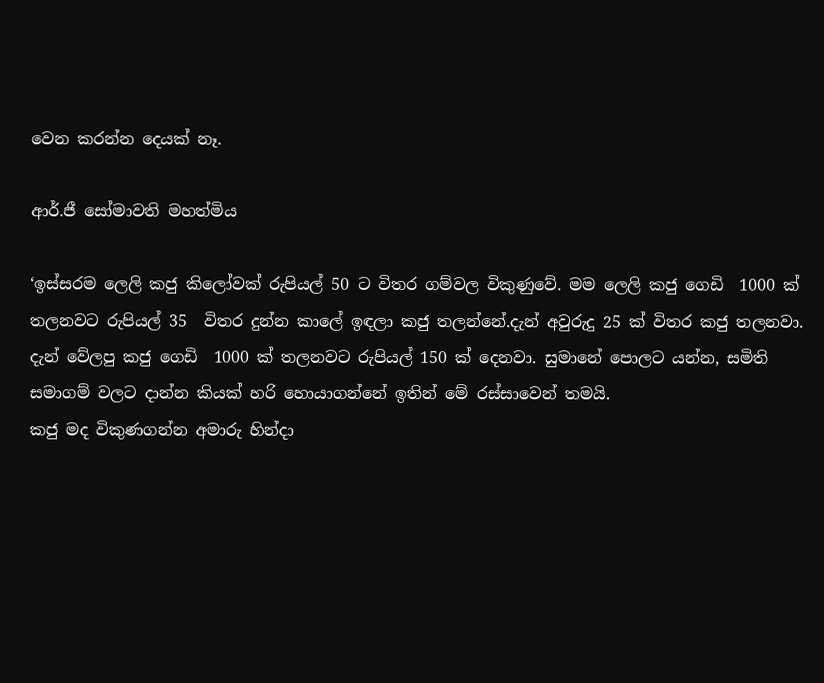වෙන කරන්න දෙයක් නෑ.

ආර්.ජී සෝමාවති මහත්මිය

‘ඉස්සරම ලෙලි කජු කිලෝවක් රුපියල් 50 ට විතර ගම්වල විකුණුවේ. මම ලෙලි කජු ගෙඩි  1000 ක් තලනවට රුපියල් 35  විතර දුන්න කාලේ ඉඳලා කජු තලන්නේ.දැන් අවුරුදු 25 ක් විතර කජු තලනවා. දැන් වේලපු කජු ගෙඩි  1000 ක් තලනවට රුපියල් 150 ක් දෙනවා. සුමානේ පොලට යන්න, සමිති සමාගම් වලට දාන්න කියක් හරි හොයාගන්නේ ඉතින් මේ රස්සාවෙන් තමයි.
කජු මද විකුණගන්න අමාරු හින්දා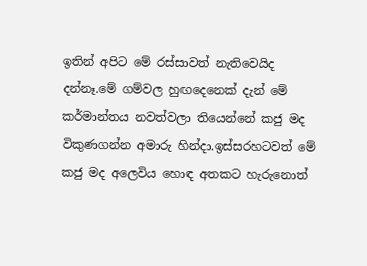ඉතින් අපිට මේ රස්සාවත් නැතිවෙයිද දන්නෑ.මේ ගම්වල හුඟදෙනෙක් දැන් මේ කර්මාන්තය නවත්වලා තියෙන්නේ කජු මද විකුණගන්න අමාරු හින්දා.ඉස්සරහටවත් මේ කජු මද අලෙවිය හොඳ අතකට හැරුනොත්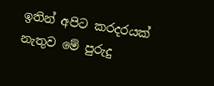ඉතින් අපිට කරදරයක් නැතුව මේ පුරුදු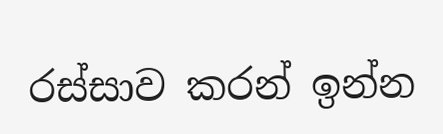රස්සාව කරන් ඉන්න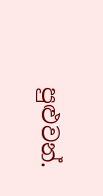පුළුවන්.